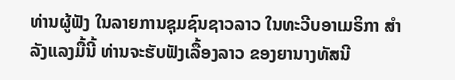ທ່ານຜູ້ຟັງ ໃນລາຍການຊຸມຊົນຊາວລາວ ໃນທະວີບອາເມຣິກາ ສຳລັງແລງມື້ນີ້ ທ່ານຈະຮັບຟັງເລື້ອງລາວ ຂອງຍານາງທັສນີ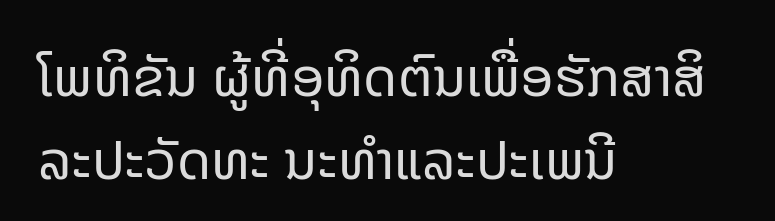ໂພທິຂັນ ຜູ້ທີ່ອຸທິດຕົນເພື່ອຮັກສາສິລະປະວັດທະ ນະທຳແລະປະເພນີ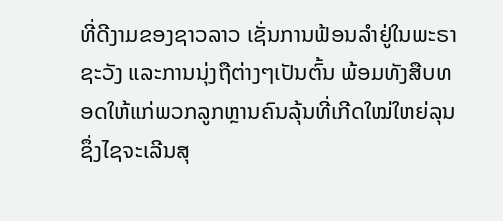ທີ່ດີງາມຂອງຊາວລາວ ເຊັ່ນການຟ້ອນລຳຢູ່ໃນພະຣາຊະວັງ ແລະການນຸ່ງຖືຕ່າງໆເປັນຕົ້ນ ພ້ອມທັງສືບທອດໃຫ້ແກ່ພວກລູກຫຼານຄົນລຸ້ນທີ່ເກີດໃໝ່ໃຫຍ່ລຸນ ຊຶ່ງໄຊຈະເລີນສຸ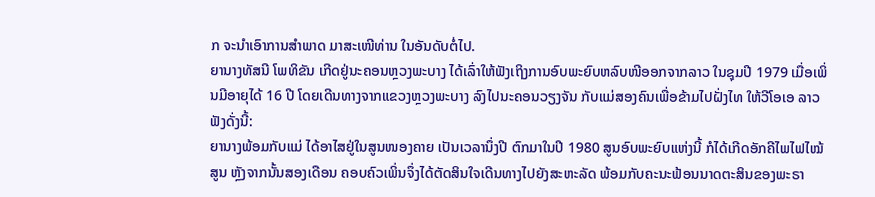ກ ຈະນຳເອົາການສຳພາດ ມາສະເໜີທ່ານ ໃນອັນດັບຕໍ່ໄປ.
ຍານາງທັສນີ ໂພທິຂັນ ເກີດຢູ່ນະຄອນຫຼວງພະບາງ ໄດ້ເລົ່າໃຫ້ຟັງເຖິງການອົບພະຍົບຫລົບໜີອອກຈາກລາວ ໃນຊຸມປີ 1979 ເມື່ອເພິ່ນມີອາຍຸໄດ້ 16 ປີ ໂດຍເດີນທາງຈາກແຂວງຫຼວງພະບາງ ລົງໄປນະຄອນວຽງຈັນ ກັບແມ່ສອງຄົນເພື່ອຂ້າມໄປຝັ່ງໄທ ໃຫ້ວີໂອເອ ລາວ ຟັງດັ່ງນີ້:
ຍານາງພ້ອມກັບແມ່ ໄດ້ອາໄສຢູ່ໃນສູນໜອງຄາຍ ເປັນເວລານຶ່ງປີ ຕົກມາໃນປີ 1980 ສູນອົບພະຍົບແຫ່ງນີ້ ກໍໄດ້ເກີດອັກຄີໄພໄຟໄໝ້ສູນ ຫຼັງຈາກນັ້ນສອງເດືອນ ຄອບຄົວເພິ່ນຈຶ່ງໄດ້ຕັດສິນໃຈເດີນທາງໄປຍັງສະຫະລັດ ພ້ອມກັບຄະນະຟ້ອນນາດຕະສິນຂອງພະຣາ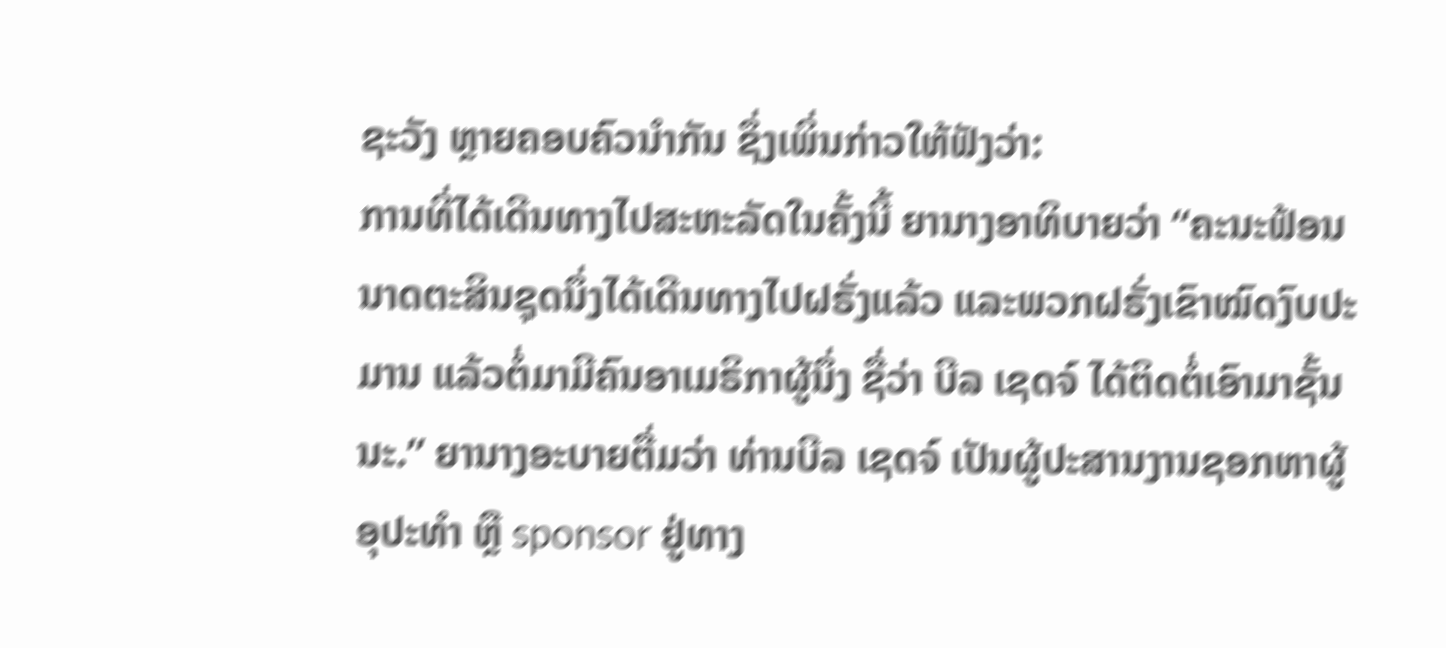ຊະວັງ ຫຼາຍຄອບຄົວນຳກັນ ຊຶ່ງເພິ່ນກ່າວໃຫ້ຟັງວ່າ:
ການທີ່ໄດ້ເດີນທາງໄປສະຫະລັດໃນຄັ້ງນີ້ ຍານາງອາທິບາຍວ່າ “ຄະນະຟ້ອນນາດຕະສິນຊຸດນຶ່ງໄດ້ເດີນທາງໄປຝຣັ່ງແລ້ວ ແລະພວກຝຣັ່ງເຂົາໝົດງົບປະມານ ແລ້ວຕໍ່ມາມີຄົນອາເມຣິກາຜູ້ນຶ່ງ ຊື່ວ່າ ບີລ ເຊດຈ໌ ໄດ້ຕິດຕໍ່ເອົາມາຊັ້ນນະ.” ຍານາງອະບາຍຕື່ມວ່າ ທ່ານບີລ ເຊດຈ໌ ເປັນຜູ້ປະສານງານຊອກຫາຜູ້ອຸປະທຳ ຫຼື sponsor ຢູ່ທາງ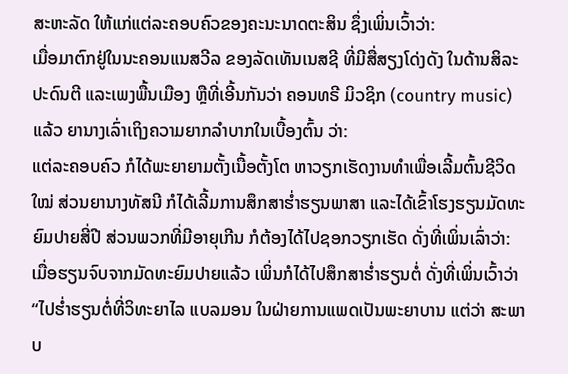ສະຫະລັດ ໃຫ້ແກ່ແຕ່ລະຄອບຄົວຂອງຄະນະນາດຕະສິນ ຊຶ່ງເພິ່ນເວົ້າວ່າ:
ເມື່ອມາຕົກຢູ່ໃນນະຄອນແນສວີລ ຂອງລັດເທັນເນສຊີ ທີ່ມີສື່ສຽງໂດ່ງດັງ ໃນດ້ານສິລະປະດົນຕີ ແລະເພງພື້ນເມືອງ ຫຼືທີ່ເອີ້ນກັນວ່າ ຄອນທຣີ ມິວຊິກ (country music) ແລ້ວ ຍານາງເລົ່າເຖິງຄວາມຍາກລຳບາກໃນເບື້ອງຕົ້ນ ວ່າ:
ແຕ່ລະຄອບຄົວ ກໍໄດ້ພະຍາຍາມຕັ້ງເນື້ອຕັ້ງໂຕ ຫາວຽກເຮັດງານທຳເພື່ອເລີ້ມຕົ້ນຊີວິດໃໝ່ ສ່ວນຍານາງທັສນີ ກໍໄດ້ເລີ້ມການສຶກສາຮ່ຳຮຽນພາສາ ແລະໄດ້ເຂົ້າໂຮງຮຽນມັດທະຍົມປາຍສີ່ປີ ສ່ວນພວກທີ່ມີອາຍຸເກີນ ກໍຕ້ອງໄດ້ໄປຊອກວຽກເຮັດ ດັ່ງທີ່ເພິ່ນເລົ່າວ່າ:
ເມື່ອຮຽນຈົບຈາກມັດທະຍົມປາຍແລ້ວ ເພິ່ນກໍໄດ້ໄປສຶກສາຮ່ຳຮຽນຕໍ່ ດັ່ງທີ່ເພິ່ນເວົ້າວ່າ “ໄປຮ່ຳຮຽນຕໍ່ທີ່ວິທະຍາໄລ ແບລມອນ ໃນຝ່າຍການແພດເປັນພະຍາບານ ແຕ່ວ່າ ສະພາບ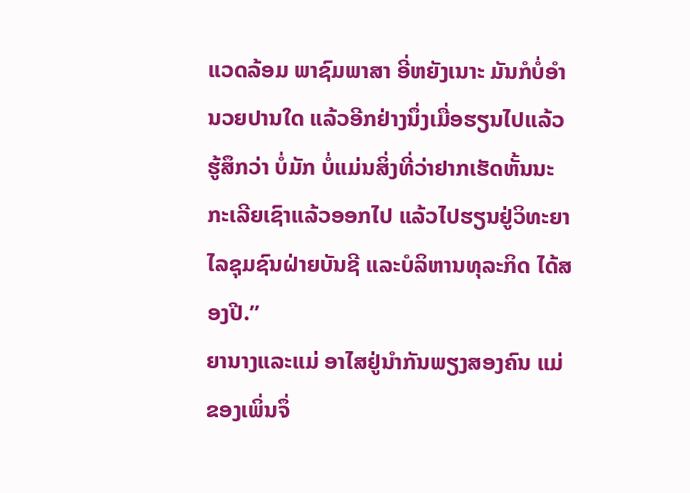ແວດລ້ອມ ພາຊົມພາສາ ອີ່ຫຍັງເນາະ ມັນກໍບໍ່ອຳນວຍປານໃດ ແລ້ວອີກຢ່າງນຶ່ງເມື່ອຮຽນໄປແລ້ວ ຮູ້ສຶກວ່າ ບໍ່ມັກ ບໍ່ແມ່ນສິ່ງທີ່ວ່າຢາກເຮັດຫັ້ນນະ ກະເລີຍເຊົາແລ້ວອອກໄປ ແລ້ວໄປຮຽນຢູ່ວິທະຍາໄລຊຸມຊົນຝ່າຍບັນຊີ ແລະບໍລິຫານທຸລະກິດ ໄດ້ສອງປີ.”
ຍານາງແລະແມ່ ອາໄສຢູ່ນຳກັນພຽງສອງຄົນ ແມ່ຂອງເພິ່ນຈຶ່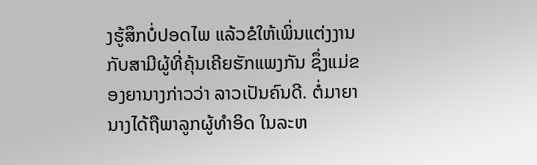ງຮູ້ສຶກບໍ່ປອດໄພ ແລ້ວຂໍໃຫ້ເພິ່ນແຕ່ງງານກັບສາມີຜູ້ທີ່ຄຸ້ນເຄີຍຮັກແພງກັນ ຊຶ່ງແມ່ຂອງຍານາງກ່າວວ່າ ລາວເປັນຄົນດີ. ຕໍ່ມາຍານາງໄດ້ຖືພາລູກຜູ້ທຳອິດ ໃນລະຫ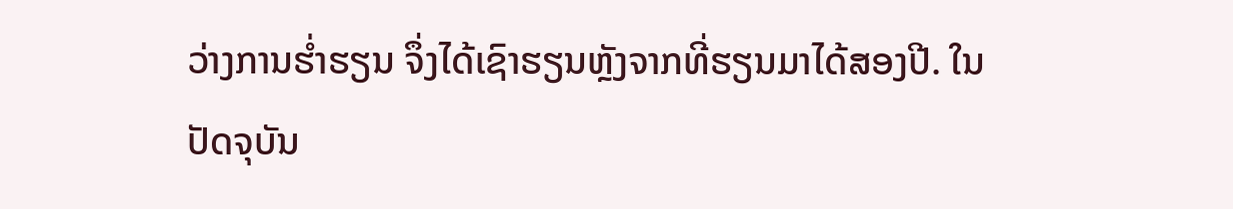ວ່າງການຮ່ຳຮຽນ ຈຶ່ງໄດ້ເຊົາຮຽນຫຼັງຈາກທີ່ຮຽນມາໄດ້ສອງປີ. ໃນປັດຈຸບັນ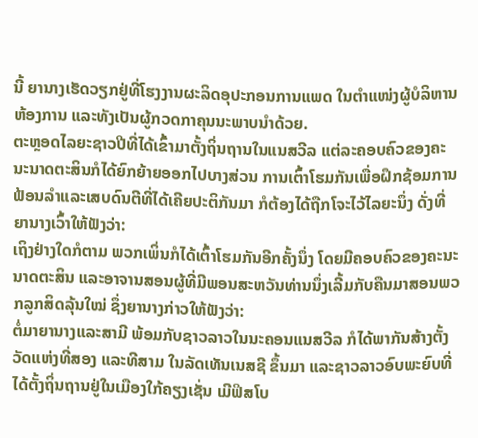ນີ້ ຍານາງເຮັດວຽກຢູ່ທີ່ໂຮງງານຜະລິດອຸປະກອນການແພດ ໃນຕຳແໜ່ງຜູ້ບໍລິຫານຫ້ອງການ ແລະທັງເປັນຜູ້ກວດກາຄຸນນະພາບນຳດ້ວຍ.
ຕະຫຼອດໄລຍະຊາວປີທີ່ໄດ້ເຂົ້າມາຕັ້ງຖິ່ນຖານໃນແນສວີລ ແຕ່ລະຄອບຄົວຂອງຄະນະນາດຕະສິນກໍໄດ້ຍົກຍ້າຍອອກໄປບາງສ່ວນ ການເຕົ້າໂຮມກັນເພື່ອຝຶກຊ້ອມການຟ້ອນລຳແລະເສບດົນຕີທີ່ໄດ້ເຄີຍປະຕິກັນມາ ກໍຕ້ອງໄດ້ຖືກໂຈະໄວ້ໄລຍະນຶ່ງ ດັ່ງທີ່ຍານາງເວົ້າໃຫ້ຟັງວ່າ:
ເຖິງຢ່າງໃດກໍຕາມ ພວກເພິ່ນກໍໄດ້ເຕົ້າໂຮມກັນອີກຄັ້ງນຶ່ງ ໂດຍມີຄອບຄົວຂອງຄະນະນາດຕະສິນ ແລະອາຈານສອນຜູ້ທີ່ມີພອນສະຫວັນທ່ານນຶ່ງເລີ້ມກັບຄືນມາສອນພວກລູກສິດລຸ້ນໃໝ່ ຊຶ່ງຍານາງກ່າວໃຫ້ຟັງວ່າ:
ຕໍ່ມາຍານາງແລະສາມີ ພ້ອມກັບຊາວລາວໃນນະຄອນແນສວີລ ກໍໄດ້ພາກັນສ້າງຕັ້ງວັດແຫ່ງທີ່ສອງ ແລະທີສາມ ໃນລັດເທັນເນສຊີ ຂຶ້ນມາ ແລະຊາວລາວອົບພະຍົບທີ່ໄດ້ຕັ້ງຖິ່ນຖານຢູ່ໃນເມືອງໃກ້ຄຽງເຊັ່ນ ເມີຟິສໂບ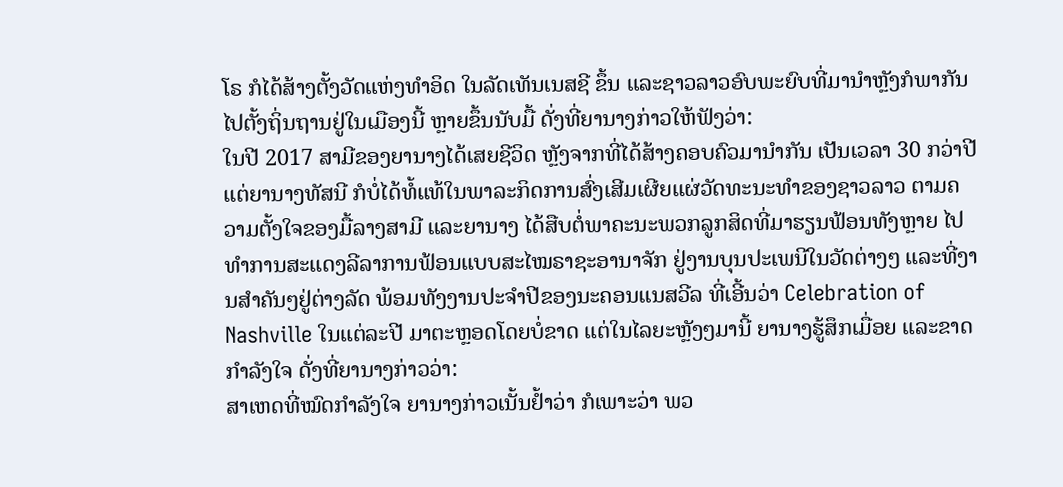ໂຣ ກໍໄດ້ສ້າງຕັ້ງວັດແຫ່ງທຳອິດ ໃນລັດເທັນເນສຊີ ຂຶ້ນ ແລະຊາວລາວອົບພະຍົບທີ່ມານຳຫຼັງກໍພາກັນໄປຕັ້ງຖິ່ນຖານຢູ່ໃນເມືອງນີ້ ຫຼາຍຂຶ້ນນັບມື້ ດັ່ງທີ່ຍານາງກ່າວໃຫ້ຟັງວ່າ:
ໃນປີ 2017 ສາມີຂອງຍານາງໄດ້ເສຍຊີວິດ ຫຼັງຈາກທີ່ໄດ້ສ້າງຄອບຄົວມານຳກັນ ເປັນເວລາ 30 ກວ່າປີ ແຕ່ຍານາງທັສນີ ກໍບໍ່ໄດ້ທໍ້ແທ້ໃນພາລະກິດການສົ່ງເສີມເຜີຍແຜ່ວັດທະນະທຳຂອງຊາວລາວ ຕາມຄວາມຕັ້ງໃຈຂອງມື້ລາງສາມີ ແລະຍານາງ ໄດ້ສືບຕໍ່ພາຄະນະພວກລູກສິດທີ່ມາຮຽນຟ້ອນທັງຫຼາຍ ໄປທຳການສະແດງລີລາການຟ້ອນແບບສະໄໝຣາຊະອານາຈັກ ຢູ່ງານບຸນປະເພນີໃນວັດຕ່າງໆ ແລະທີ່ງານສຳຄັນໆຢູ່ຕ່າງລັດ ພ້ອມທັງງານປະຈຳປີຂອງນະຄອນແນສວີລ ທີ່ເອີ້ນວ່າ Celebration of Nashville ໃນແຕ່ລະປີ ມາຕະຫຼອດໂດຍບໍ່ຂາດ ແຕ່ໃນໄລຍະຫຼັງໆມານີ້ ຍານາງຮູ້ສຶກເມື່ອຍ ແລະຂາດກຳລັງໃຈ ດັ່ງທີ່ຍານາງກ່າວວ່າ:
ສາເຫດທີ່ໝົດກຳລັງໃຈ ຍານາງກ່າວເນັ້ນຢ້ຳວ່າ ກໍເພາະວ່າ ພວ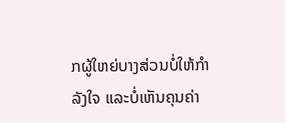ກຜູ້ໃຫຍ່ບາງສ່ວນບໍ່ໃຫ້ກຳລັງໃຈ ແລະບໍ່ເຫັນຄຸນຄ່າ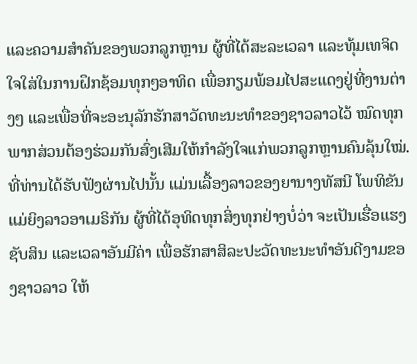ແລະຄວາມສຳຄັນຂອງພວກລູກຫຼານ ຜູ້ທີ່ໄດ້ສະລະເວລາ ແລະທຸ້ມເທຈິດໃຈໃສ່ໃນການຝຶກຊ້ອມທຸກໆອາທິດ ເພື່ອກຽມພ້ອມໄປສະແດງຢູ່ທີ່ງານຕ່າງໆ ແລະເພື່ອທີ່ຈະອະນຸລັກຮັກສາວັດທະນະທຳຂອງຊາວລາວໄວ້ ໝົດທຸກພາກສ່ວນຕ້ອງຮ່ວມກັນສົ່ງເສີມໃຫ້ກຳລັງໃຈແກ່ພວກລູກຫຼານຄົນລຸ້ນໃໝ່.
ທີ່ທ່ານໄດ້ຮັບຟັງຜ່ານໄປນັ້ນ ແມ່ນເລື້ອງລາວຂອງຍານາງທັສນີ ໂພທິຂັນ ແມ່ຍິງລາວອາເມຣິກັນ ຜູ້ທີ່ໄດ້ອຸທິດທຸກສິ່ງທຸກຢ່າງບໍ່ວ່າ ຈະເປັນເຮື່ອແຮງ ຊັບສິນ ແລະເວລາອັນມີຄ່າ ເພື່ອຮັກສາສິລະປະວັດທະນະທຳອັນດີງາມຂອງຊາວລາວ ໃຫ້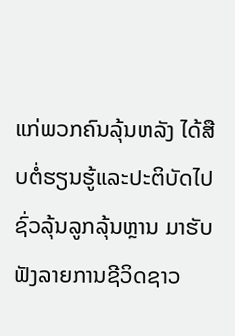ແກ່ພວກຄົນລຸ້ນຫລັງ ໄດ້ສືບຕໍ່ຮຽນຮູ້ແລະປະຕິບັດໄປຊົ່ວລຸ້ນລູກລຸ້ນຫຼານ ມາຮັບຟັງລາຍການຊີວິດຊາວ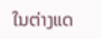ໃນຕ່າງແດ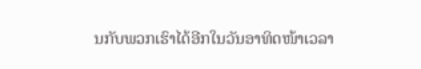ນກັບພວກເຮົາໄດ້ອີກໃນວັນອາທິດໜ້າເວລາ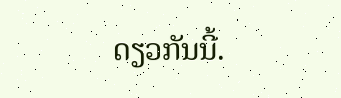ດຽວກັນນີ້.